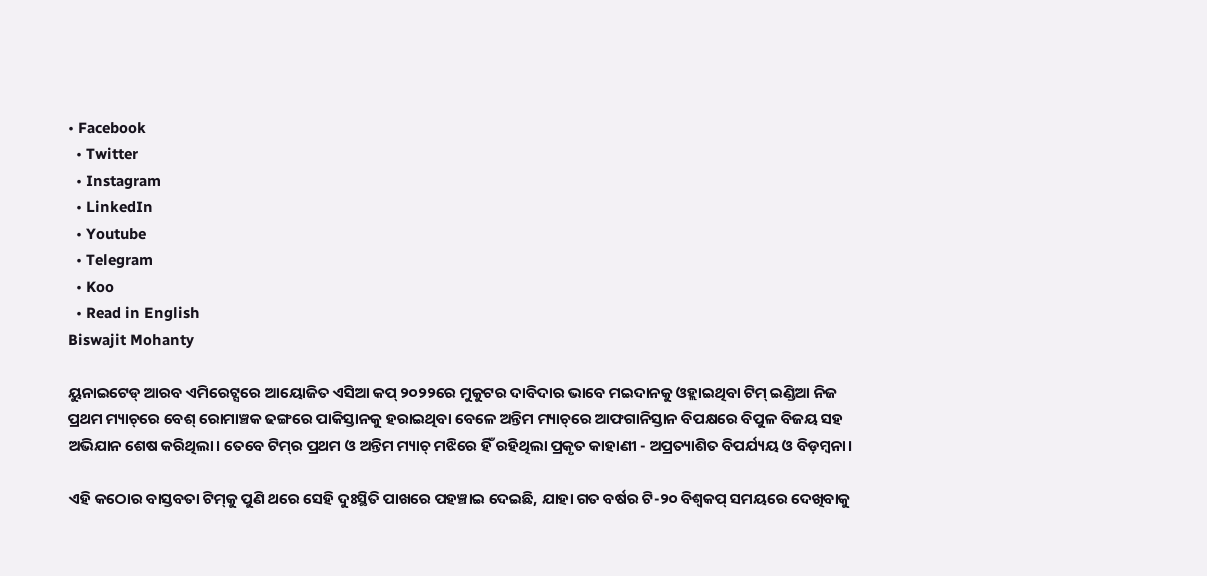• Facebook
  • Twitter
  • Instagram
  • LinkedIn
  • Youtube
  • Telegram
  • Koo
  • Read in English
Biswajit Mohanty

ୟୁନାଇଟେଡ୍ ଆରବ ଏମିରେଟ୍ସରେ ଆୟୋଜିତ ଏସିଆ କପ୍ ୨୦୨୨ରେ ମୁକୁଟର ଦାବିଦାର ଭାବେ ମଇଦାନକୁ ଓହ୍ଲାଇଥିବା ଟିମ୍ ଇଣ୍ଡିଆ ନିଜ ପ୍ରଥମ ମ୍ୟାଚ୍‌ରେ ବେଶ୍ ରୋମାଞ୍ଚକ ଢଙ୍ଗରେ ପାକିସ୍ତାନକୁ ହରାଇଥିବା ବେଳେ ଅନ୍ତିମ ମ୍ୟାଚ୍‌ରେ ଆଫଗାନିସ୍ତାନ ବିପକ୍ଷରେ ବିପୁଳ ବିଜୟ ସହ ଅଭିଯାନ ଶେଷ କରିଥିଲା। ତେବେ ଟିମ୍‌ର ପ୍ରଥମ ଓ ଅନ୍ତିମ ମ୍ୟାଚ୍ ମଝିରେ ହିଁ ରହିଥିଲା ପ୍ରକୃତ କାହାଣୀ - ଅପ୍ରତ୍ୟାଶିତ ବିପର୍ଯ୍ୟୟ ଓ ବିଡ଼ମ୍ବନା।

ଏହି କଠୋର ବାସ୍ତବତା ଟିମ୍‌କୁ ପୁଣି ଥରେ ସେହି ଦୁଃସ୍ଥିତି ପାଖରେ ପହଞ୍ଚାଇ ଦେଇଛି, ଯାହା ଗତ ବର୍ଷର ଟି-୨୦ ବିଶ୍ୱକପ୍ ସମୟରେ ଦେଖିବାକୁ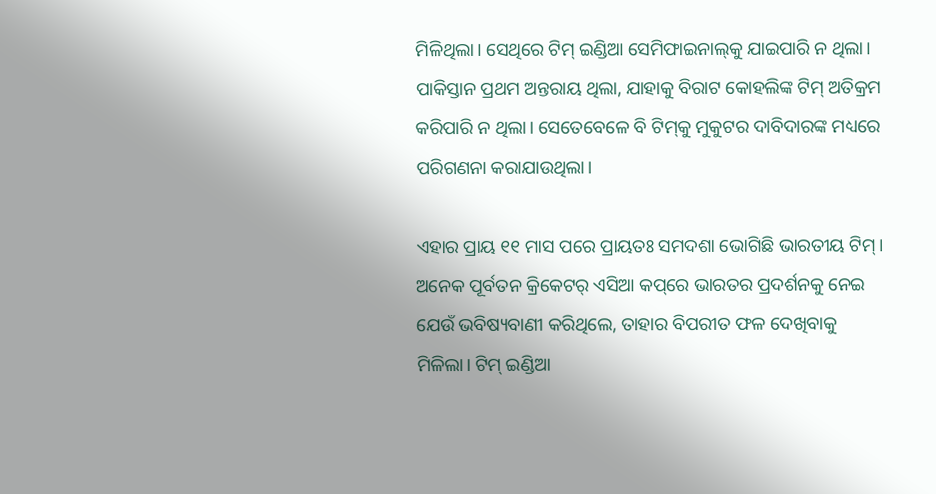ମିଳିଥିଲା। ସେଥିରେ ଟିମ୍ ଇଣ୍ଡିଆ ସେମିଫାଇନାଲ୍‌କୁ ଯାଇପାରି ନ ଥିଲା। ପାକିସ୍ତାନ ପ୍ରଥମ ଅନ୍ତରାୟ ଥିଲା, ଯାହାକୁ ବିରାଟ କୋହଲିଙ୍କ ଟିମ୍ ଅତିକ୍ରମ କରିପାରି ନ ଥିଲା। ସେତେବେଳେ ବି ଟିମ୍‌କୁ ମୁକୁଟର ଦାବିଦାରଙ୍କ ମଧ୍ୟରେ ପରିଗଣନା କରାଯାଉଥିଲା।

ଏହାର ପ୍ରାୟ ୧୧ ମାସ ପରେ ପ୍ରାୟତଃ ସମଦଶା ଭୋଗିଛି ଭାରତୀୟ ଟିମ୍। ଅନେକ ପୂର୍ବତନ କ୍ରିକେଟର୍ ଏସିଆ କପ୍‌ରେ ଭାରତର ପ୍ରଦର୍ଶନକୁ ନେଇ ଯେଉଁ ଭବିଷ୍ୟବାଣୀ କରିଥିଲେ, ତାହାର ବିପରୀତ ଫଳ ଦେଖିବାକୁ ମିଳିଲା। ଟିମ୍ ଇଣ୍ଡିଆ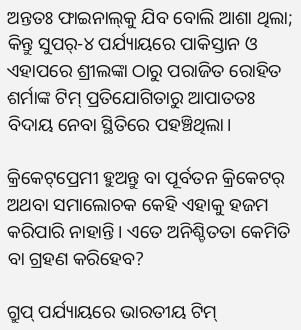ଅନ୍ତତଃ ଫାଇନାଲ୍‌କୁ ଯିବ ବୋଲି ଆଶା ଥିଲା; କିନ୍ତୁ ସୁପର୍-୪ ପର୍ଯ୍ୟାୟରେ ପାକିସ୍ତାନ ଓ ଏହାପରେ ଶ୍ରୀଲଙ୍କା ଠାରୁ ପରାଜିତ ରୋହିତ ଶର୍ମାଙ୍କ ଟିମ୍ ପ୍ରତିଯୋଗିତାରୁ ଆପାତତଃ ବିଦାୟ ନେବା ସ୍ଥିତିରେ ପହଞ୍ଚିଥିଲା।

କ୍ରିକେଟ୍‌ପ୍ରେମୀ ହୁଅନ୍ତୁ ବା ପୂର୍ବତନ କ୍ରିକେଟର୍ ଅଥବା ସମାଲୋଚକ କେହି ଏହାକୁ ହଜମ କରିପାରି ନାହାନ୍ତି। ଏତେ ଅନିଶ୍ଚିତତା କେମିତି ବା ଗ୍ରହଣ କରିହେବ?

ଗ୍ରୁପ୍ ପର୍ଯ୍ୟାୟରେ ଭାରତୀୟ ଟିମ୍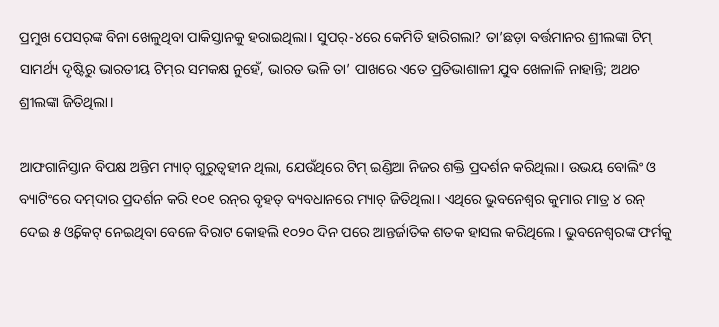ପ୍ରମୁଖ ପେସର୍‌ଙ୍କ ବିନା ଖେଳୁଥିବା ପାକିସ୍ତାନକୁ ହରାଇଥିଲା। ସୁପର୍-୪ରେ କେମିତି ହାରିଗଲା? ତା’ଛଡ଼ା ବର୍ତ୍ତମାନର ଶ୍ରୀଲଙ୍କା ଟିମ୍ ସାମର୍ଥ୍ୟ ଦୃଷ୍ଟିରୁ ଭାରତୀୟ ଟିମ୍‌ର ସମକକ୍ଷ ନୁହେଁ, ଭାରତ ଭଳି ତା’ ପାଖରେ ଏତେ ପ୍ରତିଭାଶାଳୀ ଯୁବ ଖେଳାଳି ନାହାନ୍ତି; ଅଥଚ ଶ୍ରୀଲଙ୍କା ଜିତିଥିଲା।

ଆଫଗାନିସ୍ତାନ ବିପକ୍ଷ ଅନ୍ତିମ ମ୍ୟାଚ୍ ଗୁରୁତ୍ୱହୀନ ଥିଲା, ଯେଉଁଥିରେ ଟିମ୍ ଇଣ୍ଡିଆ ନିଜର ଶକ୍ତି ପ୍ରଦର୍ଶନ କରିଥିଲା। ଉଭୟ ବୋଲିଂ ଓ ବ୍ୟାଟିଂରେ ଦମ୍‌ଦାର ପ୍ରଦର୍ଶନ କରି ୧୦୧ ରନ୍‌ର ବୃହତ୍ ବ୍ୟବଧାନରେ ମ୍ୟାଚ୍ ଜିତିଥିଲା। ଏଥିରେ ଭୁବନେଶ୍ୱର କୁମାର ମାତ୍ର ୪ ରନ୍ ଦେଇ ୫ ଓ୍ୱିକେଟ୍ ନେଇଥିବା ବେଳେ ବିରାଟ କୋହଲି ୧୦୨୦ ଦିନ ପରେ ଆନ୍ତର୍ଜାତିକ ଶତକ ହାସଲ କରିଥିଲେ। ଭୁବନେଶ୍ୱରଙ୍କ ଫର୍ମକୁ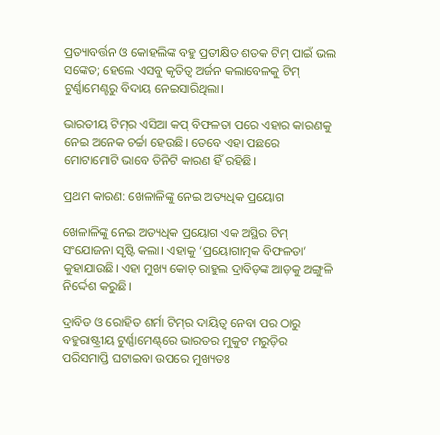ପ୍ରତ୍ୟାବର୍ତ୍ତନ ଓ କୋହଲିଙ୍କ ବହୁ ପ୍ରତୀକ୍ଷିତ ଶତକ ଟିମ୍ ପାଇଁ ଭଲ ସଙ୍କେତ; ହେଲେ ଏସବୁ କୃତିତ୍ୱ ଅର୍ଜନ କଲାବେଳକୁ ଟିମ୍ ଟୁର୍ଣ୍ଣାମେଣ୍ଟରୁ ବିଦାୟ ନେଇସାରିଥିଲା।

ଭାରତୀୟ ଟିମ୍‌ର ଏସିଆ କପ୍ ବିଫଳତା ପରେ ଏହାର କାରଣକୁ ନେଇ ଅନେକ ଚର୍ଚ୍ଚା ହେଉଛି। ତେବେ ଏହା ପଛରେ ମୋଟାମୋଟି ଭାବେ ତିନିଟି କାରଣ ହିଁ ରହିଛି।

ପ୍ରଥମ କାରଣ: ଖେଳାଳିଙ୍କୁ ନେଇ ଅତ୍ୟଧିକ ପ୍ରୟୋଗ

ଖେଳାଳିଙ୍କୁ ନେଇ ଅତ୍ୟଧିକ ପ୍ରୟୋଗ ଏକ ଅସ୍ଥିର ଟିମ୍ ସଂଯୋଜନା ସୃଷ୍ଟି କଲା। ଏହାକୁ ‘ପ୍ରୟୋଗାତ୍ମକ ବିଫଳତା’ କୁହାଯାଉଛି। ଏହା ମୁଖ୍ୟ କୋଚ୍ ରାହୁଲ ଦ୍ରାବିଡ଼ଙ୍କ ଆଡ଼କୁ ଅଙ୍ଗୁଳି ନିର୍ଦ୍ଦେଶ କରୁଛି।

ଦ୍ରାବିଡ ଓ ରୋହିତ ଶର୍ମା ଟିମ୍‌ର ଦାୟିତ୍ୱ ନେବା ପର ଠାରୁ ବହୁରାଷ୍ଟ୍ରୀୟ ଟୁର୍ଣ୍ଣାମେଣ୍ଟ୍‌ରେ ଭାରତର ମୁକୁଟ ମରୁଡ଼ିର ପରିସମାପ୍ତି ଘଟାଇବା ଉପରେ ମୁଖ୍ୟତଃ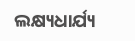ଲକ୍ଷ୍ୟଧାର୍ଯ୍ୟ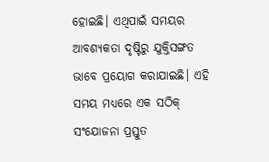ହୋଇଛି। ଏଥିପାଇଁ ସମୟର ଆବଶ୍ୟକତା ଦୃଷ୍ଟିରୁ ଯୁକ୍ତିସଙ୍ଗତ ଭାବେ ପ୍ରୟୋଗ କରାଯାଇଛି। ଏହି ସମୟ ମଧ୍ୟରେ ଏକ ସଠିକ୍‌ ସଂଯୋଜନା ପ୍ରସ୍ତୁତ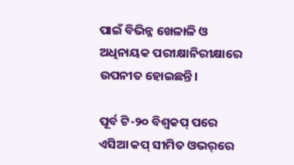ପାଇଁ ବିଭିନ୍ନ ଖେଳାଳି ଓ ଅଧିନାୟକ ପରୀକ୍ଷାନିରୀକ୍ଷାରେ ଉପନୀତ ହୋଇଛନ୍ତି।

ପୂର୍ବ ଟି-୨୦ ବିଶ୍ୱକପ୍ ପରେ ଏସିଆ କପ୍ ସୀମିତ ଓଭର୍‌ରେ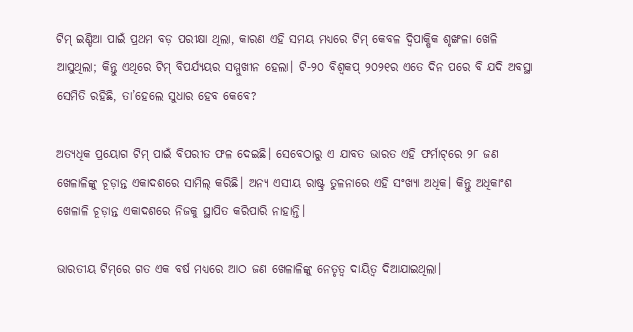ଟିମ୍ ଇଣ୍ଡିଆ ପାଇଁ ପ୍ରଥମ ବଡ଼ ପରୀକ୍ଷା ଥିଲା, କାରଣ ଏହି ସମୟ ମଧ୍ୟରେ ଟିମ୍ କେବଳ ଦ୍ୱିପାକ୍ଷିକ ଶୃଙ୍ଖଳା ଖେଳି ଆସୁଥିଲା; କିନ୍ତୁ ଏଥିରେ ଟିମ୍ ବିପର୍ଯ୍ୟୟର ସମ୍ମୁଖୀନ ହେଲା। ଟି-୨୦ ବିଶ୍ୱକପ୍ ୨୦୨୧ର ଏତେ ଦିନ ପରେ ବି ଯଦି ଅବସ୍ଥା ସେମିତି ରହିଛି, ତା’ହେଲେ ସୁଧାର ହେବ କେବେ?

ଅତ୍ୟଧିକ ପ୍ରୟୋଗ ଟିମ୍ ପାଇଁ ବିପରୀତ ଫଳ ଦେଇଛି। ସେବେଠାରୁ ଏ ଯାବତ ଭାରତ ଏହି ଫର୍ମାଟ୍‌ରେ ୨୮ ଜଣ ଖେଳାଳିଙ୍କୁ ଚୂଡ଼ାନ୍ତ ଏକାଦଶରେ ସାମିଲ୍ କରିଛି। ଅନ୍ୟ ଏସୀୟ ରାଷ୍ଟ୍ର ତୁଳନାରେ ଏହି ସଂଖ୍ୟା ଅଧିକ। କିନ୍ତୁ ଅଧିକାଂଶ ଖେଳାଳି ଚୂଡ଼ାନ୍ତ ଏକାଦଶରେ ନିଜକୁ ସ୍ଥାପିତ କରିପାରି ନାହାନ୍ତି।

ଭାରତୀୟ ଟିମ୍‌ରେ ଗତ ଏକ ବର୍ଷ ମଧ୍ୟରେ ଆଠ ଜଣ ଖେଳାଳିଙ୍କୁ ନେତୃତ୍ୱ ଦାୟିତ୍ୱ ଦିଆଯାଇଥିଲା।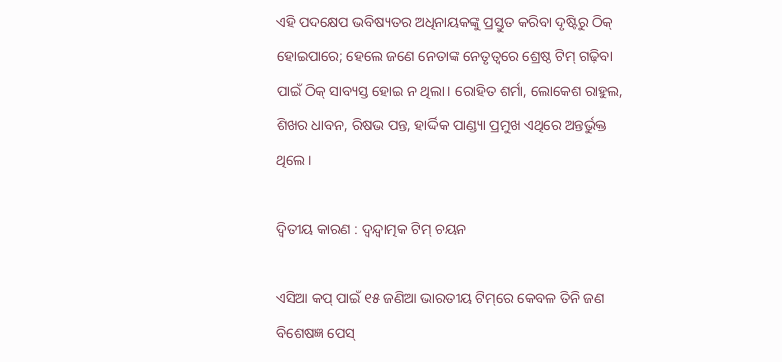ଏହି ପଦକ୍ଷେପ ଭବିଷ୍ୟତର ଅଧିନାୟକଙ୍କୁ ପ୍ରସ୍ତୁତ କରିବା ଦୃଷ୍ଟିରୁ ଠିକ୍‌ ହୋଇପାରେ; ହେଲେ ଜଣେ ନେତାଙ୍କ ନେତୃତ୍ୱରେ ଶ୍ରେଷ୍ଠ ଟିମ୍ ଗଢ଼ିବା ପାଇଁ ଠିକ୍‌ ସାବ୍ୟସ୍ତ ହୋଇ ନ ଥିଲା। ରୋହିତ ଶର୍ମା, ଲୋକେଶ ରାହୁଲ, ଶିଖର ଧାବନ, ରିଷଭ ପନ୍ତ, ହାର୍ଦ୍ଦିକ ପାଣ୍ଡ୍ୟା ପ୍ରମୁଖ ଏଥିରେ ଅନ୍ତର୍ଭୁକ୍ତ ଥିଲେ।

ଦ୍ୱିତୀୟ କାରଣ : ଦ୍ୱନ୍ଦ୍ୱାତ୍ମକ ଟିମ୍ ଚୟନ

ଏସିଆ କପ୍ ପାଇଁ ୧୫ ଜଣିଆ ଭାରତୀୟ ଟିମ୍‌ରେ କେବଳ ତିନି ଜଣ ବିଶେଷଜ୍ଞ ପେସ୍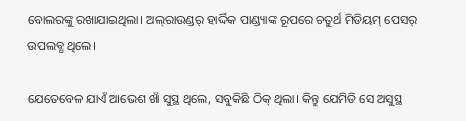ବୋଲରଙ୍କୁ ରଖାଯାଇଥିଲା। ଅଲ୍‌ରାଉଣ୍ଡର୍ ହାର୍ଦ୍ଦିକ ପାଣ୍ଡ୍ୟାଙ୍କ ରୂପରେ ଚତୁର୍ଥ ମିଡିୟମ୍ ପେସର୍ ଉପଲବ୍ଧ ଥିଲେ।

ଯେତେବେଳ ଯାଏଁ ଆଭେଶ ଖାଁ ସୁସ୍ଥ ଥିଲେ, ସବୁକିଛି ଠିକ୍ ଥିଲା। କିନ୍ତୁ ଯେମିତି ସେ ଅସୁସ୍ଥ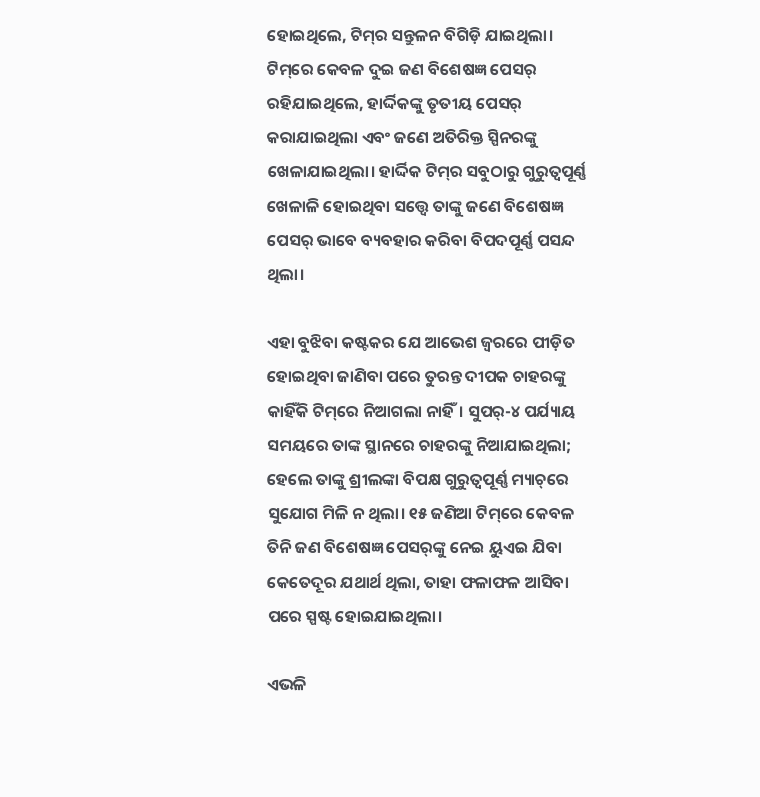ହୋଇଥିଲେ, ଟିମ୍‌ର ସନ୍ତୁଳନ ବିଗିଡ଼ି ଯାଇଥିଲା। ଟିମ୍‌ରେ କେବଳ ଦୁଇ ଜଣ ବିଶେଷଜ୍ଞ ପେସର୍ ରହିଯାଇଥିଲେ, ହାର୍ଦ୍ଦିକଙ୍କୁ ତୃତୀୟ ପେସର୍ କରାଯାଇଥିଲା ଏବଂ ଜଣେ ଅତିରିକ୍ତ ସ୍ପିନରଙ୍କୁ ଖେଳାଯାଇଥିଲା। ହାର୍ଦ୍ଦିକ ଟିମ୍‌ର ସବୁଠାରୁ ଗୁରୁତ୍ୱପୂର୍ଣ୍ଣ ଖେଳାଳି ହୋଇଥିବା ସତ୍ତ୍ୱେ ତାଙ୍କୁ ଜଣେ ବିଶେଷଜ୍ଞ ପେସର୍ ଭାବେ ବ୍ୟବହାର କରିବା ବିପଦପୂର୍ଣ୍ଣ ପସନ୍ଦ ଥିଲା।

ଏହା ବୁଝିବା କଷ୍ଟକର ଯେ ଆଭେଶ ଜ୍ୱରରେ ପୀଡ଼ିତ ହୋଇଥିବା ଜାଣିବା ପରେ ତୁରନ୍ତ ଦୀପକ ଚାହରଙ୍କୁ କାହିଁକି ଟିମ୍‌ରେ ନିଆଗଲା ନାହିଁ। ସୁପର୍-୪ ପର୍ଯ୍ୟାୟ ସମୟରେ ତାଙ୍କ ସ୍ଥାନରେ ଚାହରଙ୍କୁ ନିଆଯାଇଥିଲା; ହେଲେ ତାଙ୍କୁ ଶ୍ରୀଲଙ୍କା ବିପକ୍ଷ ଗୁରୁତ୍ୱପୂର୍ଣ୍ଣ ମ୍ୟାଚ୍‌ରେ ସୁଯୋଗ ମିଳି ନ ଥିଲା। ୧୫ ଜଣିଆ ଟିମ୍‌ରେ କେବଳ ତିନି ଜଣ ବିଶେଷଜ୍ଞ ପେସର୍‌ଙ୍କୁ ନେଇ ୟୁଏଇ ଯିବା କେତେଦୂର ଯଥାର୍ଥ ଥିଲା, ତାହା ଫଳାଫଳ ଆସିବା ପରେ ସ୍ପଷ୍ଟ ହୋଇଯାଇଥିଲା।

ଏଭଳି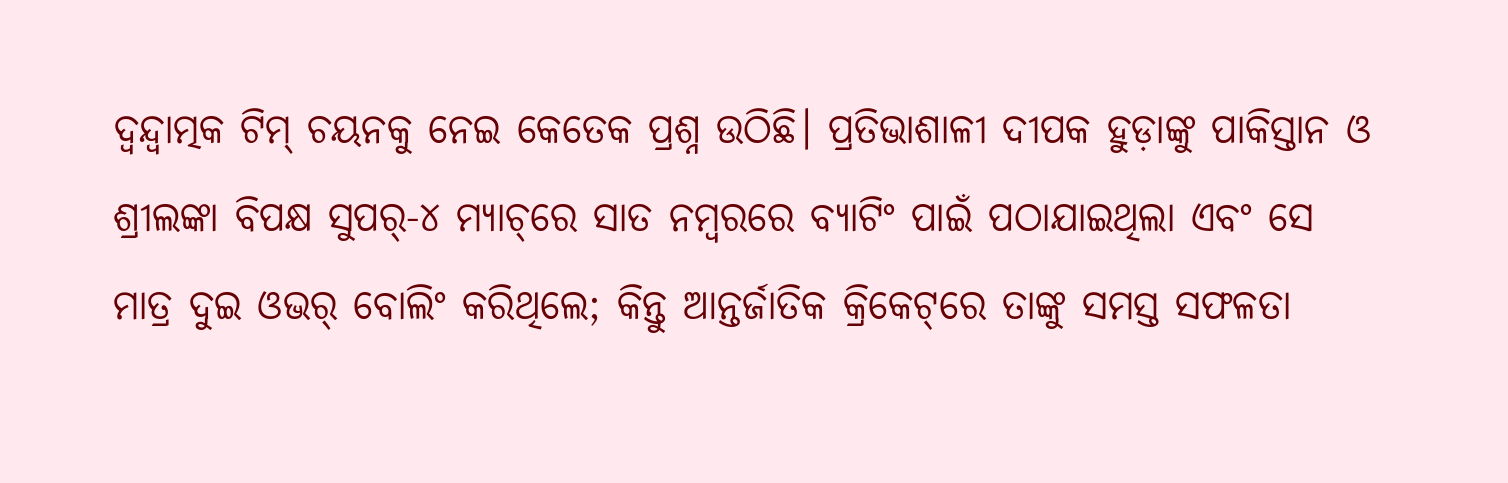ଦ୍ୱନ୍ଦ୍ୱାତ୍ମକ ଟିମ୍ ଚୟନକୁ ନେଇ କେତେକ ପ୍ରଶ୍ନ ଉଠିଛି। ପ୍ରତିଭାଶାଳୀ ଦୀପକ ହୁଡ଼ାଙ୍କୁ ପାକିସ୍ତାନ ଓ ଶ୍ରୀଲଙ୍କା ବିପକ୍ଷ ସୁପର୍-୪ ମ୍ୟାଚ୍‌ରେ ସାତ ନମ୍ବରରେ ବ୍ୟାଟିଂ ପାଇଁ ପଠାଯାଇଥିଲା ଏବଂ ସେ ମାତ୍ର ଦୁଇ ଓଭର୍ ବୋଲିଂ କରିଥିଲେ; କିନ୍ତୁ ଆନ୍ତର୍ଜାତିକ କ୍ରିକେଟ୍‌ରେ ତାଙ୍କୁ ସମସ୍ତ ସଫଳତା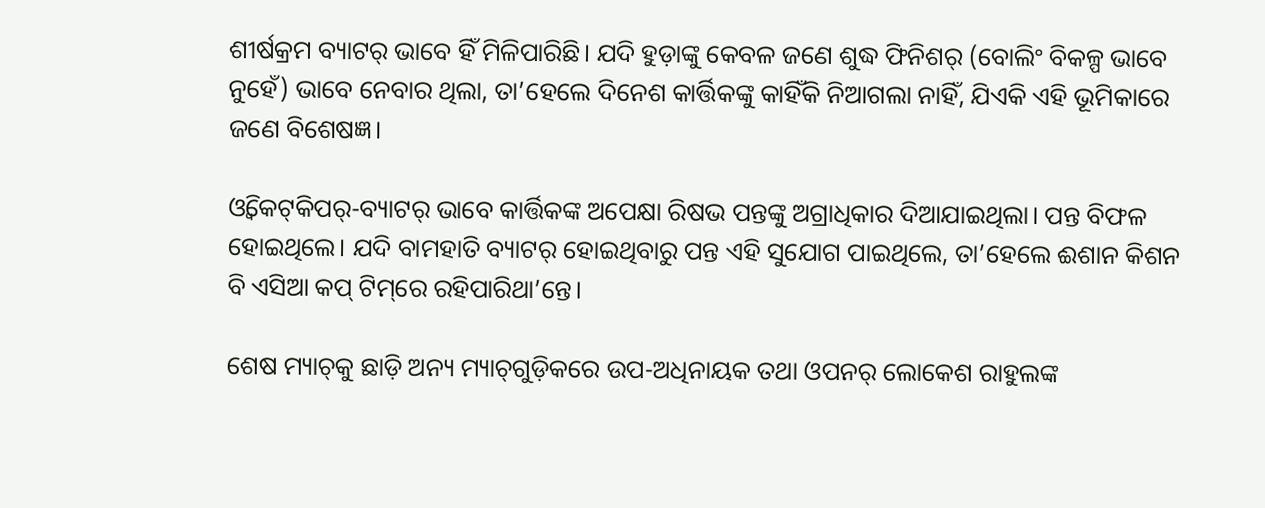ଶୀର୍ଷକ୍ରମ ବ୍ୟାଟର୍ ଭାବେ ହିଁ ମିଳିପାରିଛି। ଯଦି ହୁଡ଼ାଙ୍କୁ କେବଳ ଜଣେ ଶୁଦ୍ଧ ଫିନିଶର୍ (ବୋଲିଂ ବିକଳ୍ପ ଭାବେ ନୁହେଁ) ଭାବେ ନେବାର ଥିଲା, ତା’ହେଲେ ଦିନେଶ କାର୍ତ୍ତିକଙ୍କୁ କାହିଁକି ନିଆଗଲା ନାହିଁ, ଯିଏକି ଏହି ଭୂମିକାରେ ଜଣେ ବିଶେଷଜ୍ଞ।

ଓ୍ୱିକେଟ୍‌କିପର୍-ବ୍ୟାଟର୍ ଭାବେ କାର୍ତ୍ତିକଙ୍କ ଅପେକ୍ଷା ରିଷଭ ପନ୍ତଙ୍କୁ ଅଗ୍ରାଧିକାର ଦିଆଯାଇଥିଲା। ପନ୍ତ ବିଫଳ ହୋଇଥିଲେ। ଯଦି ବାମହାତି ବ୍ୟାଟର୍ ହୋଇଥିବାରୁ ପନ୍ତ ଏହି ସୁଯୋଗ ପାଇଥିଲେ, ତା’ହେଲେ ଈଶାନ କିଶନ ବି ଏସିଆ କପ୍ ଟିମ୍‌ରେ ରହିପାରିଥା’ନ୍ତେ।

ଶେଷ ମ୍ୟାଚ୍‌କୁ ଛାଡ଼ି ଅନ୍ୟ ମ୍ୟାଚ୍‌ଗୁଡ଼ିକରେ ଉପ-ଅଧିନାୟକ ତଥା ଓପନର୍ ଲୋକେଶ ରାହୁଲଙ୍କ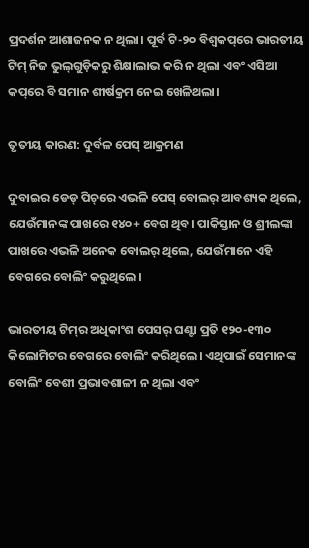ପ୍ରଦର୍ଶନ ଆଶାଜନକ ନ ଥିଲା। ପୂର୍ବ ଟି-୨୦ ବିଶ୍ୱକପ୍‌ରେ ଭାରତୀୟ ଟିମ୍ ନିଜ ଭୁଲ୍‌ଗୁଡ଼ିକରୁ ଶିକ୍ଷାଲାଭ କରି ନ ଥିଲା ଏବଂ ଏସିଆ କପ୍‌ରେ ବି ସମାନ ଶୀର୍ଷକ୍ରମ ନେଇ ଖେଳିଥଲା।

ତୃତୀୟ କାରଣ: ଦୁର୍ବଳ ପେସ୍ ଆକ୍ରମଣ

ଦୁବାଇର ଡେଡ୍ ପିଚ୍‌ରେ ଏଭଳି ପେସ୍ ବୋଲର୍ ଆବଶ୍ୟକ ଥିଲେ, ଯେଉଁମାନଙ୍କ ପାଖରେ ୧୪୦+ ବେଗ ଥିବ। ପାକିସ୍ତାନ ଓ ଶ୍ରୀଲଙ୍କା ପାଖରେ ଏଭଳି ଅନେକ ବୋଲର୍‌ ଥିଲେ, ଯେଉଁମାନେ ଏହି ବେଗରେ ବୋଲିଂ କରୁଥିଲେ।

ଭାରତୀୟ ଟିମ୍‌ର ଅଧିକାଂଶ ପେସର୍ ଘଣ୍ଟା ପ୍ରତି ୧୨୦-୧୩୦ କିଲୋମିଟର ବେଗରେ ବୋଲିଂ କରିଥିଲେ। ଏଥିପାଇଁ ସେମାନଙ୍କ ବୋଲିଂ ବେଶୀ ପ୍ରଭାବଶାଳୀ ନ ଥିଲା ଏବଂ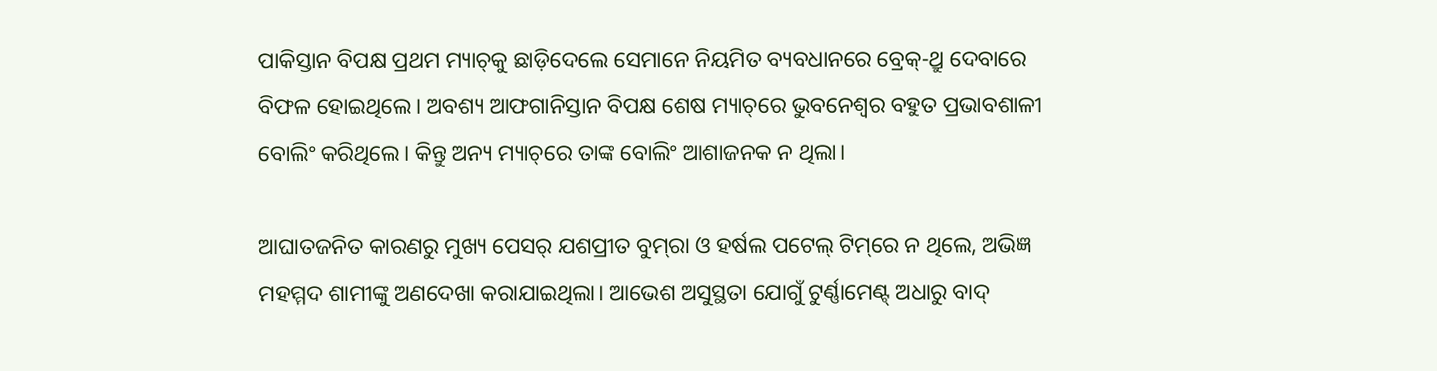ପାକିସ୍ତାନ ବିପକ୍ଷ ପ୍ରଥମ ମ୍ୟାଚ୍‌କୁ ଛାଡ଼ିଦେଲେ ସେମାନେ ନିୟମିତ ବ୍ୟବଧାନରେ ବ୍ରେକ୍-ଥ୍ରୁ ଦେବାରେ ବିଫଳ ହୋଇଥିଲେ। ଅବଶ୍ୟ ଆଫଗାନିସ୍ତାନ ବିପକ୍ଷ ଶେଷ ମ୍ୟାଚ୍‌ରେ ଭୁବନେଶ୍ୱର ବହୁତ ପ୍ରଭାବଶାଳୀ ବୋଲିଂ କରିଥିଲେ। କିନ୍ତୁ ଅନ୍ୟ ମ୍ୟାଚ୍‌ରେ ତାଙ୍କ ବୋଲିଂ ଆଶାଜନକ ନ ଥିଲା।

ଆଘାତଜନିତ କାରଣରୁ ମୁଖ୍ୟ ପେସର୍ ଯଶପ୍ରୀତ ବୁମ୍‌ରା ଓ ହର୍ଷଲ ପଟେଲ୍ ଟିମ୍‌ରେ ନ ଥିଲେ, ଅଭିଜ୍ଞ ମହମ୍ମଦ ଶାମୀଙ୍କୁ ଅଣଦେଖା କରାଯାଇଥିଲା। ଆଭେଶ ଅସୁସ୍ଥତା ଯୋଗୁଁ ଟୁର୍ଣ୍ଣାମେଣ୍ଟ୍‌ ଅଧାରୁ ବାଦ୍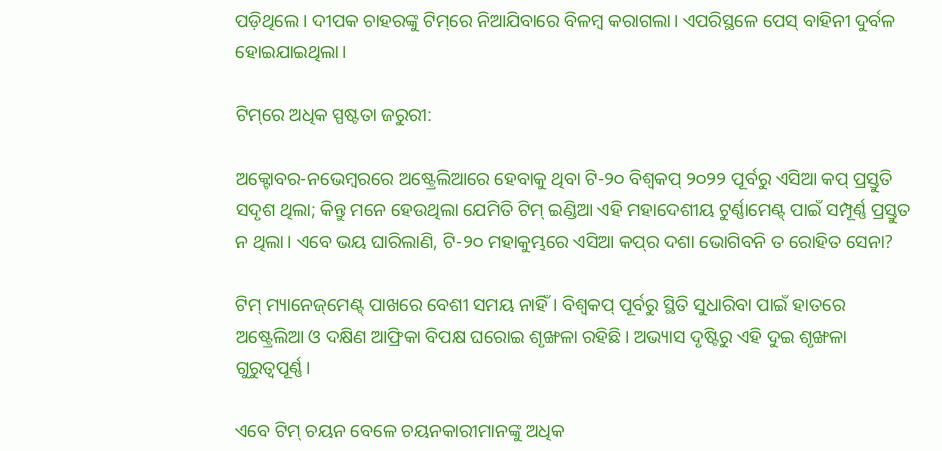ପଡ଼ିଥିଲେ। ଦୀପକ ଚାହରଙ୍କୁ ଟିମ୍‌ରେ ନିଆଯିବାରେ ବିଳମ୍ବ କରାଗଲା। ଏପରିସ୍ଥଳେ ପେସ୍ ବାହିନୀ ଦୁର୍ବଳ ହୋଇଯାଇଥିଲା।

ଟିମ୍‌ରେ ଅଧିକ ସ୍ପଷ୍ଟତା ଜରୁରୀ:

ଅକ୍ଟୋବର-ନଭେମ୍ବରରେ ଅଷ୍ଟ୍ରେଲିଆରେ ହେବାକୁ ଥିବା ଟି-୨୦ ବିଶ୍ୱକପ୍ ୨୦୨୨ ପୂର୍ବରୁ ଏସିଆ କପ୍ ପ୍ରସ୍ତୁତି ସଦୃଶ ଥିଲା; କିନ୍ତୁ ମନେ ହେଉଥିଲା ଯେମିତି ଟିମ୍ ଇଣ୍ଡିଆ ଏହି ମହାଦେଶୀୟ ଟୁର୍ଣ୍ଣାମେଣ୍ଟ୍‌ ପାଇଁ ସମ୍ପୂର୍ଣ୍ଣ ପ୍ରସ୍ତୁତ ନ ଥିଲା। ଏବେ ଭୟ ଘାରିଲାଣି, ଟି-୨୦ ମହାକୁମ୍ଭରେ ଏସିଆ କପ୍‌ର ଦଶା ଭୋଗିବନି ତ ରୋହିତ ସେନା?

ଟିମ୍ ମ୍ୟାନେଜ୍‌ମେଣ୍ଟ୍‌ ପାଖରେ ବେଶୀ ସମୟ ନାହିଁ। ବିଶ୍ୱକପ୍ ପୂର୍ବରୁ ସ୍ଥିତି ସୁଧାରିବା ପାଇଁ ହାତରେ ଅଷ୍ଟ୍ରେଲିଆ ଓ ଦକ୍ଷିଣ ଆଫ୍ରିକା ବିପକ୍ଷ ଘରୋଇ ଶୃଙ୍ଖଳା ରହିଛି। ଅଭ୍ୟାସ ଦୃଷ୍ଟିରୁ ଏହି ଦୁଇ ଶୃଙ୍ଖଳା ଗୁରୁତ୍ୱପୂର୍ଣ୍ଣ।

ଏବେ ଟିମ୍ ଚୟନ ବେଳେ ଚୟନକାରୀମାନଙ୍କୁ ଅଧିକ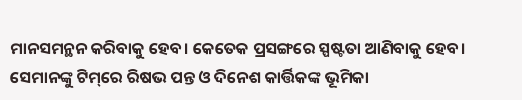ମାନସମନ୍ଥନ କରିବାକୁ ହେବ। କେତେକ ପ୍ରସଙ୍ଗରେ ସ୍ପଷ୍ଟତା ଆଣିବାକୁ ହେବ। ସେମାନଙ୍କୁ ଟିମ୍‌ରେ ରିଷଭ ପନ୍ତ ଓ ଦିନେଶ କାର୍ତ୍ତିକଙ୍କ ଭୂମିକା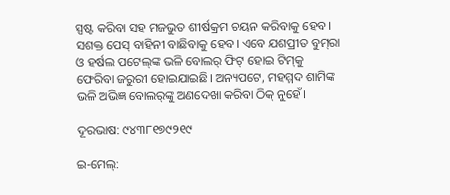ସ୍ପଷ୍ଟ କରିବା ସହ ମଜଭୁତ ଶୀର୍ଷକ୍ରମ ଚୟନ କରିବାକୁ ହେବ। ସଶକ୍ତ ପେସ୍ ବାହିନୀ ବାଛିବାକୁ ହେବ। ଏବେ ଯଶପ୍ରୀତ ବୁମ୍‌ରା  ଓ ହର୍ଷଲ ପଟେଲ୍‌ଙ୍କ ଭଳି ବୋଲର୍ ଫିଟ୍ ହୋଇ ଟିମ୍‌କୁ ଫେରିବା ଜରୁରୀ ହୋଇଯାଇଛି। ଅନ୍ୟପଟେ, ମହମ୍ମଦ ଶାମିଙ୍କ ଭଳି ଅଭିଜ୍ଞ ବୋଲର୍‌ଙ୍କୁ ଅଣଦେଖା କରିବା ଠିକ୍ ନୁହେଁ।

ଦୂରଭାଷ: ୯୪୩୮୧୭୯୨୧୯

ଇ-ମେଲ୍: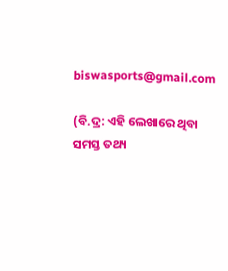biswasports@gmail.com

(ବି.ଦ୍ର: ଏହି ଲେଖାରେ ଥିବା ସମସ୍ତ ତଥ୍ୟ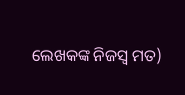ଲେଖକଙ୍କ ନିଜସ୍ୱ ମତ)